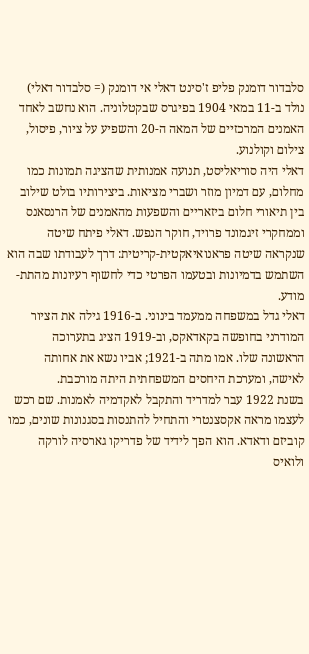סלבדור דומנק פליפ ז'סינט דאלי אי דומנק (= סלבדור דאלי) נולד ב-11 במאי 1904 בפיגרס שבקטלוניה. הוא נחשב לאחד האמנים המרכזיים של המאה ה-20 והשפיע על ציור, פיסול, צילום וקולנוע.
דאלי היה סוריאליסט, תנועה אמנותית שהציגה תמונות כמו מחלום, עם דמיון מוזר ושברי מציאות. ביצירותיו בולט שילוב בין תיאורי חלום ביזאריים והשפעות מהאמנים של הרנסאנס וממחקרי זיגמונד פרויד, חוקר הנפש. דאלי פיתח שיטה שנקראה שיטה פראנואיאקטית-קריטית: דרך לעבודתו שבה הוא השתמש בדמיונות ובטעמו הפרטי כדי לחשוף רעיונות מהתת-מודע.
דאלי גדל במשפחה ממעמד בינוני. ב-1916 גילה את הציור המודרני בחופשה בקאדאקס, וב-1919 הציג בתערוכה הראשונה שלו. אמו מתה ב-1921; אביו נשא את אחותה לאישה, ומערכת היחסים המשפחתית היתה מורכבת.
בשנת 1922 עבר למדריד והתקבל לאקדמיה לאמנות. שם רכש לעצמו מראה אקסצנטרי והתחיל להתנסות בסגנונות שונים, כמו קוביזם ודאדא. הוא הפך לידיד של פדריקו גארסיה לורקה ולואיס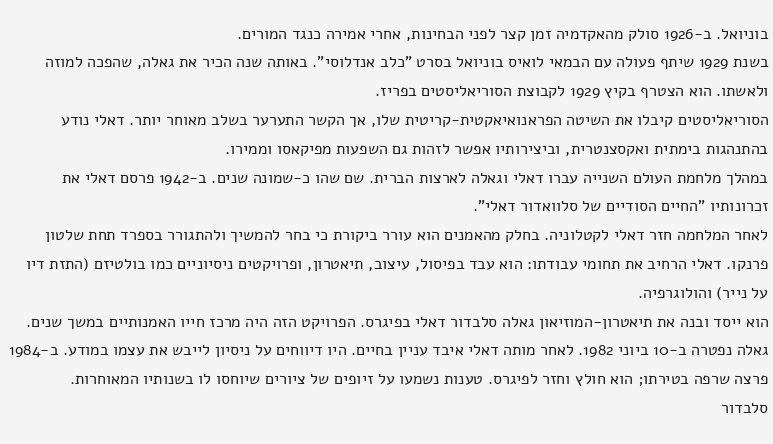בוניואל. ב-1926 סולק מהאקדמיה זמן קצר לפני הבחינות, אחרי אמירה כנגד המורים.
בשנת 1929 שיתף פעולה עם הבמאי לואיס בוניואל בסרט "כלב אנדלוסי". באותה שנה הכיר את גאלה, שהפכה למוזה ולאשתו. הוא הצטרף בקיץ 1929 לקבוצת הסוריאליסטים בפריז.
הסוריאליסטים קיבלו את השיטה הפראנואיאקטית-קריטית שלו, אך הקשר התערער בשלב מאוחר יותר. דאלי נודע בהתנהגות בימתית ואקסצנטרית, וביצירותיו אפשר לזהות גם השפעות מפיקאסו וממירו.
במהלך מלחמת העולם השנייה עברו דאלי וגאלה לארצות הברית. שם שהו כ-שמונה שנים. ב-1942 פרסם דאלי את זכרונותיו "החיים הסודיים של סלוואדור דאלי".
לאחר המלחמה חזר דאלי לקטלוניה. בחלק מהאמנים הוא עורר ביקורת כי בחר להמשיך ולהתגורר בספרד תחת שלטון פרנקו. דאלי הרחיב את תחומי עבודתו: הוא עבד בפיסול, עיצוב, תיאטרון, ופרויקטים ניסיוניים כמו בולטיזם (התזת דיו על נייר) והולוגרפיה.
הוא ייסד ובנה את תיאטרון-המוזיאון גאלה סלבדור דאלי בפיגרס. הפרויקט הזה היה מרכז חייו האמנותיים במשך שנים.
גאלה נפטרה ב-10 ביוני 1982. לאחר מותה דאלי איבד עניין בחיים. היו דיווחים על ניסיון לייבש את עצמו במודע. ב-1984 פרצה שרפה בטירתו; הוא חולץ וחזר לפיגרס. טענות נשמעו על זיופים של ציורים שיוחסו לו בשנותיו המאוחרות.
סלבדור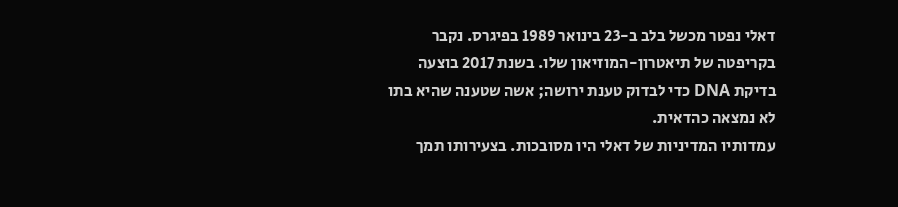דאלי נפטר מכשל בלב ב-23 בינואר 1989 בפיגרס. נקבר בקריפטה של תיאטרון-המוזיאון שלו. בשנת 2017 בוצעה בדיקת DNA כדי לבדוק טענת ירושה; אשה שטענה שהיא בתו לא נמצאה כהדאית.
עמדותיו המדיניות של דאלי היו מסובכות. בצעירותו תמך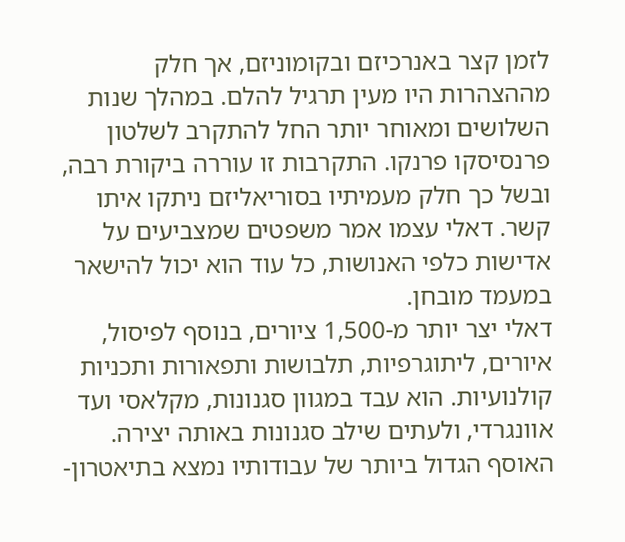לזמן קצר באנרכיזם ובקומוניזם, אך חלק מההצהרות היו מעין תרגיל להלם. במהלך שנות השלושים ומאוחר יותר החל להתקרב לשלטון פרנסיסקו פרנקו. התקרבות זו עוררה ביקורת רבה, ובשל כך חלק מעמיתיו בסוריאליזם ניתקו איתו קשר. דאלי עצמו אמר משפטים שמצביעים על אדישות כלפי האנושות, כל עוד הוא יכול להישאר במעמד מובחן.
דאלי יצר יותר מ-1,500 ציורים, בנוסף לפיסול, איורים, ליתוגרפיות, תלבושות ותפאורות ותכניות קולנועיות. הוא עבד במגוון סגנונות, מקלאסי ועד אוונגרדי, ולעתים שילב סגנונות באותה יצירה.
האוסף הגדול ביותר של עבודותיו נמצא בתיאטרון-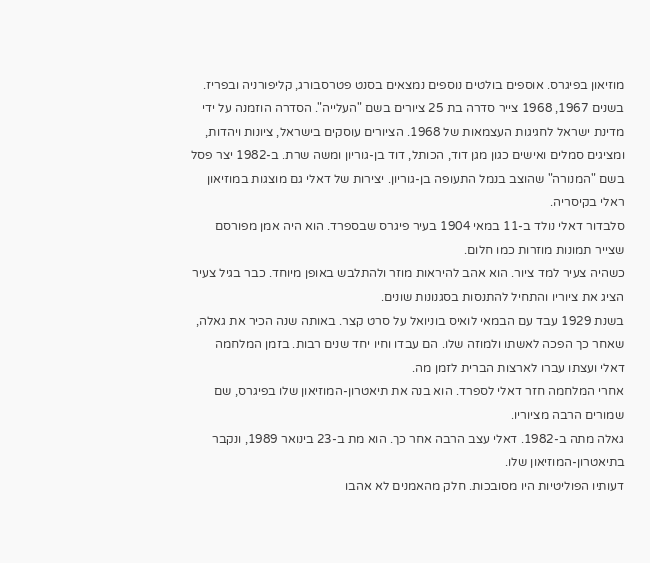מוזיאון בפיגרס. אוספים בולטים נוספים נמצאים בסנט פטרסבורג, קליפורניה ובפריז.
בשנים 1967, 1968 צייר סדרה בת 25 ציורים בשם "העלייה". הסדרה הוזמנה על ידי מדינת ישראל לחגיגות העצמאות של 1968. הציורים עוסקים בישראל, ציונות ויהדות, ומציגים סמלים ואישים כגון מגן דוד, הכותל, דוד בן-גוריון ומשה שרת. ב-1982 יצר פסל בשם "המנורה" שהוצב בנמל התעופה בן-גוריון. יצירות של דאלי גם מוצגות במוזיאון ראלי בקיסריה.
סלבדור דאלי נולד ב-11 במאי 1904 בעיר פיגרס שבספרד. הוא היה אמן מפורסם שצייר תמונות מוזרות כמו חלום.
כשהיה צעיר למד ציור. הוא אהב להיראות מוזר ולהתלבש באופן מיוחד. כבר בגיל צעיר הציג את ציוריו והתחיל להתנסות בסגנונות שונים.
בשנת 1929 עבד עם הבמאי לואיס בוניואל על סרט קצר. באותה שנה הכיר את גאלה, שאחר כך הפכה לאשתו ולמוזה שלו. הם עבדו וחיו יחד שנים רבות. בזמן המלחמה דאלי ועצתו עברו לארצות הברית לזמן מה.
אחרי המלחמה חזר דאלי לספרד. הוא בנה את תיאטרון-המוזיאון שלו בפיגרס, שם שמורים הרבה מציוריו.
גאלה מתה ב-1982. דאלי עצב הרבה אחר כך. הוא מת ב-23 בינואר 1989, ונקבר בתיאטרון-המוזיאון שלו.
דעותיו הפוליטיות היו מסובכות. חלק מהאמנים לא אהבו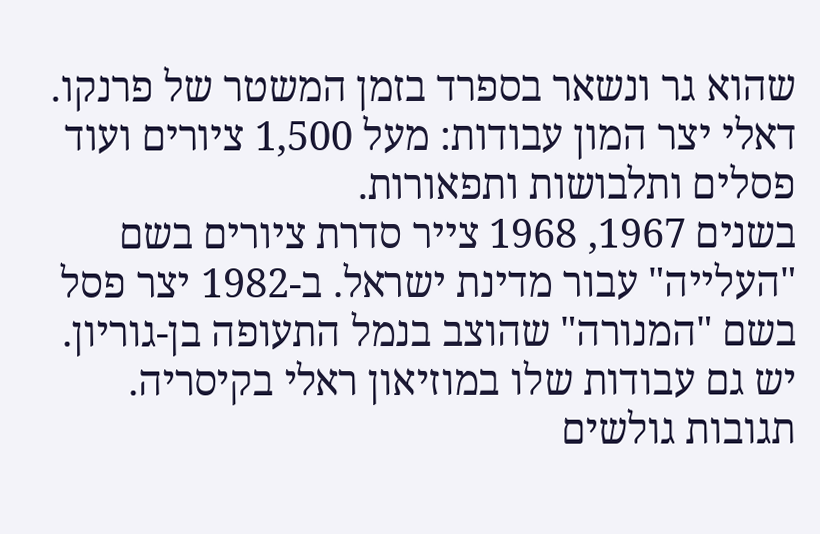שהוא גר ונשאר בספרד בזמן המשטר של פרנקו.
דאלי יצר המון עבודות: מעל 1,500 ציורים ועוד פסלים ותלבושות ותפאורות.
בשנים 1967, 1968 צייר סדרת ציורים בשם "העלייה" עבור מדינת ישראל. ב-1982 יצר פסל בשם "המנורה" שהוצב בנמל התעופה בן-גוריון. יש גם עבודות שלו במוזיאון ראלי בקיסריה.
תגובות גולשים